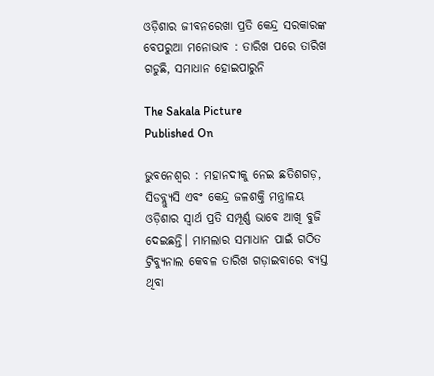ଓଡ଼ିଶାର ଜୀବନରେଖା ପ୍ରତି କେନ୍ଦ୍ର ସରକାରଙ୍କ ବେପରୁଆ ମନୋଭାବ : ତାରିଖ ପରେ ତାରିଖ ଗଡୁଛି, ସମାଧାନ ହୋଇପାରୁନି

The Sakala Picture
Published On

ଭୁବନେଶ୍ୱର : ମହାନଦୀକୁ ନେଇ ଛତିଶଗଡ଼, ସିଡବ୍ଲ୍ୟୁସି ଏବଂ କେନ୍ଦ୍ର ଜଳଶକ୍ତି ମନ୍ତ୍ରାଳୟ ଓଡ଼ିଶାର ସ୍ୱାର୍ଥ ପ୍ରତି ସମ୍ପୂର୍ଣ୍ଣ ଭାବେ ଆଖି ବୁଜି ଦେଇଛନ୍ତି। ମାମଲାର ସମାଧାନ ପାଇଁ ଗଠିତ ଟ୍ରିବ୍ୟୁନାଲ କେବଳ ତାରିଖ ଗଡ଼ାଇବାରେ ବ୍ୟସ୍ତ ଥିବା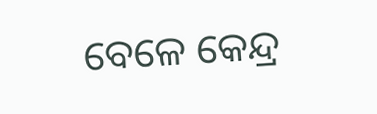ବେଳେ କେନ୍ଦ୍ର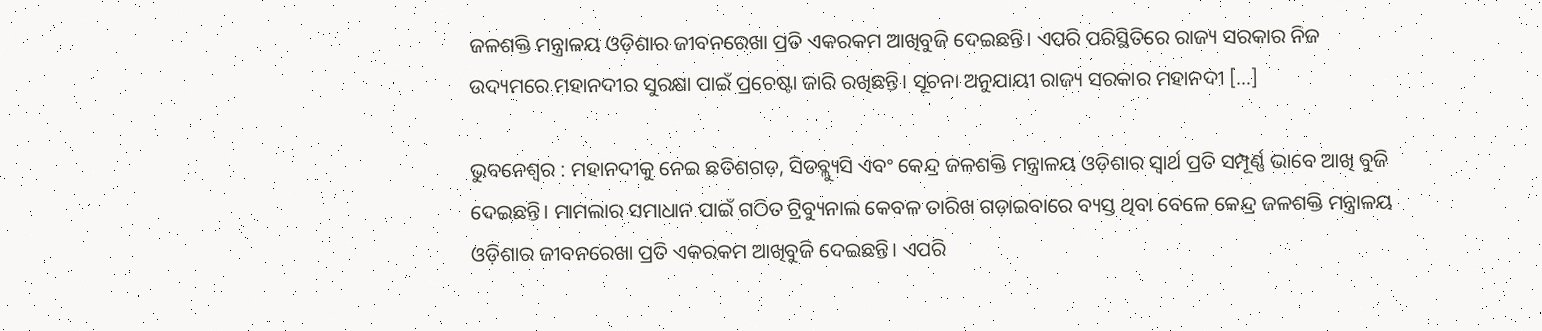ଜଳଶକ୍ତି ମନ୍ତ୍ରାଳୟ ଓଡ଼ିଶାର ଜୀବନରେଖା ପ୍ରତି ଏକରକମ ଆଖିବୁଜି ଦେଇଛନ୍ତି। ଏପରି ପରିସ୍ଥିତିରେ ରାଜ୍ୟ ସରକାର ନିଜ ଉଦ୍ୟମରେ ମହାନଦୀର ସୁରକ୍ଷା ପାଇଁ ପ୍ରଚେଷ୍ଟା ଜାରି ରଖିଛନ୍ତି। ସୂଚନା ଅନୁଯାୟୀ ରାଜ୍ୟ ସରକାର ମହାନଦୀ […]

ଭୁବନେଶ୍ୱର : ମହାନଦୀକୁ ନେଇ ଛତିଶଗଡ଼, ସିଡବ୍ଲ୍ୟୁସି ଏବଂ କେନ୍ଦ୍ର ଜଳଶକ୍ତି ମନ୍ତ୍ରାଳୟ ଓଡ଼ିଶାର ସ୍ୱାର୍ଥ ପ୍ରତି ସମ୍ପୂର୍ଣ୍ଣ ଭାବେ ଆଖି ବୁଜି ଦେଇଛନ୍ତି। ମାମଲାର ସମାଧାନ ପାଇଁ ଗଠିତ ଟ୍ରିବ୍ୟୁନାଲ କେବଳ ତାରିଖ ଗଡ଼ାଇବାରେ ବ୍ୟସ୍ତ ଥିବା ବେଳେ କେନ୍ଦ୍ର ଜଳଶକ୍ତି ମନ୍ତ୍ରାଳୟ ଓଡ଼ିଶାର ଜୀବନରେଖା ପ୍ରତି ଏକରକମ ଆଖିବୁଜି ଦେଇଛନ୍ତି। ଏପରି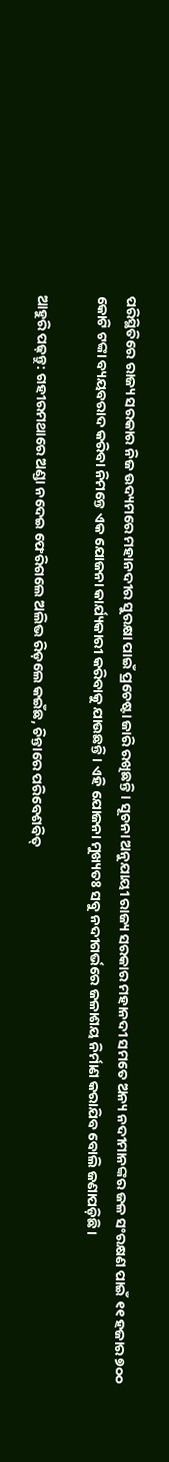ପରିସ୍ଥିତିରେ ରାଜ୍ୟ ସରକାର ନିଜ ଉଦ୍ୟମରେ ମହାନଦୀର ସୁରକ୍ଷା ପାଇଁ ପ୍ରଚେଷ୍ଟା ଜାରି ରଖିଛନ୍ତି। ସୂଚନା ଅନୁଯାୟୀ ରାଜ୍ୟ ସରକାର ମହାନଦୀ ସମତେ ଅନ୍ୟ ନଦୀମାନଙ୍କର ଜଳ ସଂରକ୍ଷଣ ପାଇଁ ୧୧ ହଜାର ୭୦୦ କୋଟି ଟଙ୍କା ବ୍ୟୟବରାଦ କରିବା ନିମନ୍ତେ ଏକ ଯୋଜନା କାର୍ଯ୍ୟକାରୀ କରିବାକୁ ଯାଉଛନ୍ତି। ଏହି ଯୋଜନା ମୁଖ୍ୟତଃ ସବୁ ନଦୀଗର୍ଭରେ ଜଳାଶୟ ନିର୍ମାଣ କରାଯିବ ବୋଲି ଜଣାପଡ଼ିଛି।

ଆହୁରି ପଢ଼ନ୍ତୁ: ଗହୀରମଥାରେ ଅଣ୍ଡା ନଦେଇ ଫେରିଗଲେ ଅଲିଭ ରିଡ଼ଲେ କଇଁଛ, ଚିନ୍ତାରେ ପରିବେଶବିତ୍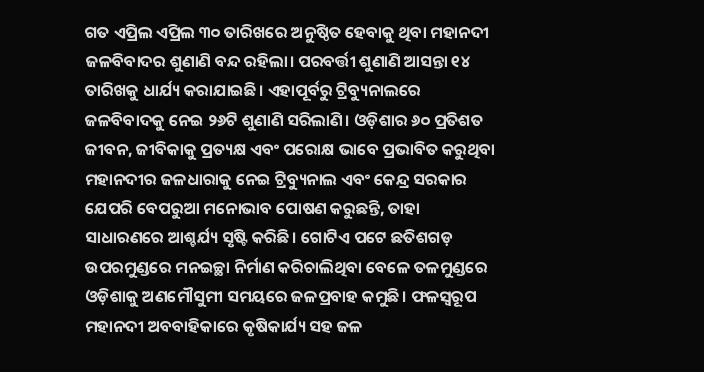ଗତ ଏପ୍ରିଲ ଏପ୍ରିଲ ୩୦ ତାରିଖରେ ଅନୁଷ୍ଠିତ ହେବାକୁ ଥିବା ମହାନଦୀ ଜଳବିବାଦର ଶୁଣାଣି ବନ୍ଦ ରହିଲା। ପରବର୍ତ୍ତୀ ଶୁଣାଣି ଆସନ୍ତା ୧୪ ତାରିଖକୁ ଧାର୍ଯ୍ୟ କରାଯାଇଛି। ଏହାପୂର୍ବରୁ ଟ୍ରିବ୍ୟୁନାଲରେ ଜଳବିବାଦକୁ ନେଇ ୨୬ଟି ଶୁଣାଣି ସରିଲାଣି। ଓଡ଼ିଶାର ୬୦ ପ୍ରତିଶତ ଜୀବନ, ଜୀବିକାକୁ ପ୍ରତ୍ୟକ୍ଷ ଏବଂ ପରୋକ୍ଷ ଭାବେ ପ୍ରଭାବିତ କରୁଥିବା ମହାନଦୀର ଜଳଧାରାକୁ ନେଇ ଟ୍ରିବ୍ୟୁନାଲ ଏବଂ କେନ୍ଦ୍ର ସରକାର ଯେପରି ବେପରୁଆ ମନୋଭାବ ପୋଷଣ କରୁଛନ୍ତି, ତାହା ସାଧାରଣରେ ଆଶ୍ଚର୍ଯ୍ୟ ସୃଷ୍ଟି କରିଛି। ଗୋଟିଏ ପଟେ ଛତିଶଗଡ଼ ଉପରମୁଣ୍ଡରେ ମନଇଚ୍ଛା ନିର୍ମାଣ କରିଚାଲିଥିବା ବେଳେ ତଳମୁଣ୍ଡରେ ଓଡ଼ିଶାକୁ ଅଣମୌସୁମୀ ସମୟରେ ଜଳପ୍ରବାହ କମୁଛି। ଫଳସ୍ୱରୂପ ମହାନଦୀ ଅବବାହିକାରେ କୃଷିକାର୍ଯ୍ୟ ସହ ଜଳ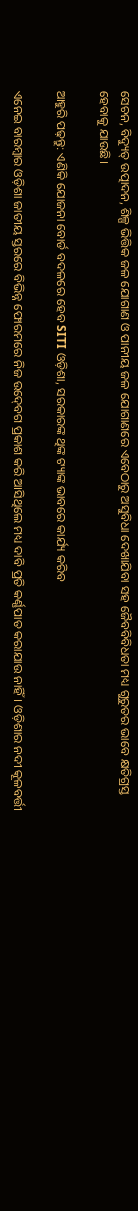ସେଚନ, ବିଦ୍ୟୁତ୍‍ ଉତ୍ପାଦନ, ଶିଳ୍ପ ଭିତ୍ତିକ ଜଳ ଯୋଗାଣ ଓ ପାନୀୟ ଜଳ ଯୋଗାଣରେ ଏବେଠାରୁ ଅସୁବିଧା ଦେଖାଯିବା ସହ ଜୈବବିବିଧତା ମଧ୍ୟ ଗୁରୁତର ଭାବେ କ୍ଷତିଗ୍ରସ୍ତ ହେବାକୁ ଯାଉଛି।

ଆହୁରି ପଢ଼ନ୍ତୁ: ଏଣିକି ଯୋଜନା ବୋର୍ଡ ବଦଳରେ ହେବ SITI ଓଡ଼ିଶା, ସରକାରଙ୍କ ଥିଙ୍କ ଟ୍ୟାଙ୍କ ଭାବରେ କାର୍ଯ୍ୟ କରିବ

ଏନେଇ ବାରମ୍ବାର ଓଡ଼ିଶା ଜାତୀୟ ସ୍ତରରେ ବିଭିନ୍ନ ଫୋରମରେ ନିଜ ଉଦ୍‍ବେଗ ପ୍ରକାଶ କରି ଆସିଥିଲେ ମଧ୍ୟ ଦାବି ପ୍ରତି କର୍ଣ୍ଣପାତ କରାଯାଉ ନାହିଁ। ଓଡ଼ିଶାର ନଦୀ କୂଳବର୍ତ୍ତୀ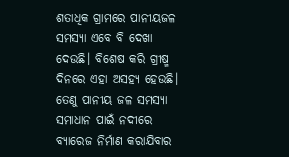ଶତାଧିକ ଗ୍ରାମରେ ପାନୀୟଜଳ ସମସ୍ୟା ଏବେ ବି ଦେଖା ଦେଉଛି। ବିଶେଷ କରି ଗ୍ରୀଷ୍ମ ଦିନରେ ଏହା ଅସହ୍ୟ ହେଉଛି। ତେଣୁ ପାନୀୟ ଜଳ ସମସ୍ୟା ସମାଧାନ ପାଇଁ ନଦୀରେ ବ୍ୟାରେଜ ନିର୍ମାଣ କରାଯିବାର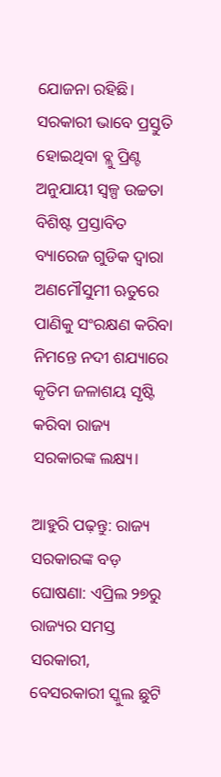ଯୋଜନା ରହିଛି। ସରକାରୀ ଭାବେ ପ୍ରସ୍ତୁତି ହୋଇଥିବା ବ୍ଲୁ ପ୍ରିଣ୍ଟ ଅନୁଯାୟୀ ସ୍ୱଳ୍ପ ଉଚ୍ଚତା ବିଶିଷ୍ଟ ପ୍ରସ୍ତାବିତ ବ୍ୟାରେଜ ଗୁଡିକ ଦ୍ୱାରା ଅଣମୌସୁମୀ ଋତୁରେ ପାଣିକୁ ସଂରକ୍ଷଣ କରିବା ନିମନ୍ତେ ନଦୀ ଶଯ୍ୟାରେ କୃତିମ ଜଳାଶୟ ସୃଷ୍ଟି କରିବା ରାଜ୍ୟ ସରକାରଙ୍କ ଲକ୍ଷ୍ୟ।

ଆହୁରି ପଢ଼ନ୍ତୁ: ରାଜ୍ୟ ସରକାରଙ୍କ ବଡ଼ ଘୋଷଣା: ଏପ୍ରିଲ ୨୭ରୁ ରାଜ୍ୟର ସମସ୍ତ ସରକାରୀ, ବେସରକାରୀ ସ୍କୁଲ ଛୁଟି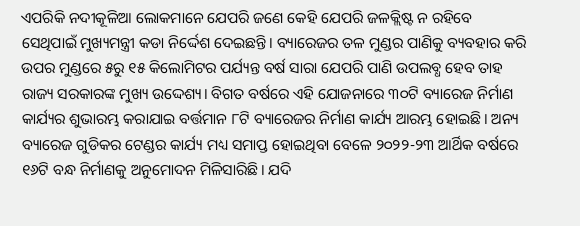ଏପରିକି ନଦୀକୂଳିଆ ଲୋକମାନେ ଯେପରି ଜଣେ କେହି ଯେପରି ଜଳକ୍ଲିଷ୍ଟ ନ ରହିବେ ସେଥିପାଇଁ ମୁଖ୍ୟମନ୍ତ୍ରୀ କଡା ନିର୍ଦ୍ଦେଶ ଦେଇଛନ୍ତି। ବ୍ୟାରେଜର ତଳ ମୁଣ୍ଡର ପାଣିକୁ ବ୍ୟବହାର କରି ଉପର ମୁଣ୍ଡରେ ୫ରୁ ୧୫ କିଲୋମିଟର ପର୍ଯ୍ୟନ୍ତ ବର୍ଷ ସାରା ଯେପରି ପାଣି ଉପଲବ୍ଧ ହେବ ତାହ ରାଜ୍ୟ ସରକାରଙ୍କ ମୁଖ୍ୟ ଉଦ୍ଦେଶ୍ୟ। ବିଗତ ବର୍ଷରେ ଏହି ଯୋଜନାରେ ୩୦ଟି ବ୍ୟାରେଜ ନିର୍ମାଣ କାର୍ଯ୍ୟର ଶୁଭାରମ୍ଭ କରାଯାଇ ବର୍ତ୍ତମାନ ୮ଟି ବ୍ୟାରେଜର ନିର୍ମାଣ କାର୍ଯ୍ୟ ଆରମ୍ଭ ହୋଇଛି। ଅନ୍ୟ ବ୍ୟାରେଜ ଗୁଡିକର ଟେଣ୍ଡର କାର୍ଯ୍ୟ ମଧ୍ୟ ସମାପ୍ତ ହୋଇଥିବା ବେଳେ ୨୦୨୨-୨୩ ଆର୍ଥିକ ବର୍ଷରେ ୧୬ଟି ବନ୍ଧ ନିର୍ମାଣକୁ ଅନୁମୋଦନ ମିଳିସାରିଛି। ଯଦି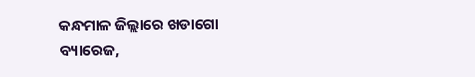କନ୍ଧମାଳ ଜିଲ୍ଲାରେ ଖଡାଗୋ ବ୍ୟାରେଜ,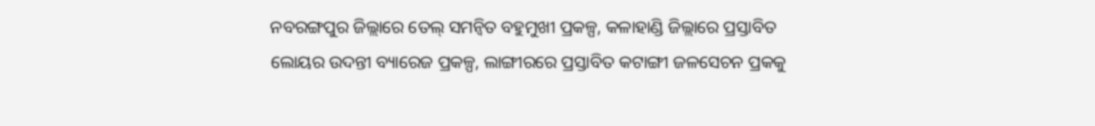ନବରଙ୍ଗପୁର ଜିଲ୍ଲାରେ ତେଲ୍‍ ସମନ୍ୱିତ ବହୁମୁଖୀ ପ୍ରକଳ୍ପ, କଳାହାଣ୍ଡି ଜିଲ୍ଲାରେ ପ୍ରସ୍ତାବିତ ଲୋୟର ଉଦନ୍ତୀ ବ୍ୟାରେଜ ପ୍ରକଳ୍ପ, ଲାଙ୍ଗୀରରେ ପ୍ରସ୍ତାବିତ କଟାଙ୍ଗୀ ଜଳସେଚନ ପ୍ରକକୁ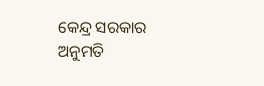କେନ୍ଦ୍ର ସରକାର ଅନୁମତି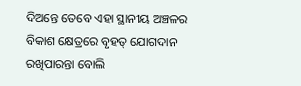ଦିଅନ୍ତେ ତେବେ ଏହା ସ୍ଥାନୀୟ ଅଞ୍ଚଳର ବିକାଶ କ୍ଷେତ୍ରରେ ବୃହତ୍‍ ଯୋଗଦାନ ରଖିପାରନ୍ତା ବୋଲି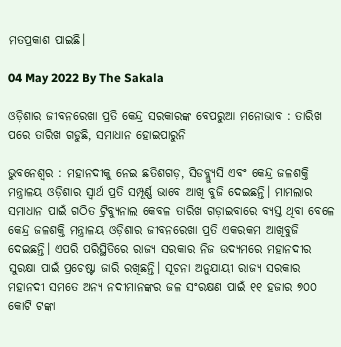ମତପ୍ରକାଶ ପାଇଛି।

04 May 2022 By The Sakala

ଓଡ଼ିଶାର ଜୀବନରେଖା ପ୍ରତି କେନ୍ଦ୍ର ସରକାରଙ୍କ ବେପରୁଆ ମନୋଭାବ : ତାରିଖ ପରେ ତାରିଖ ଗଡୁଛି, ସମାଧାନ ହୋଇପାରୁନି

ଭୁବନେଶ୍ୱର : ମହାନଦୀକୁ ନେଇ ଛତିଶଗଡ଼, ସିଡବ୍ଲ୍ୟୁସି ଏବଂ କେନ୍ଦ୍ର ଜଳଶକ୍ତି ମନ୍ତ୍ରାଳୟ ଓଡ଼ିଶାର ସ୍ୱାର୍ଥ ପ୍ରତି ସମ୍ପୂର୍ଣ୍ଣ ଭାବେ ଆଖି ବୁଜି ଦେଇଛନ୍ତି। ମାମଲାର ସମାଧାନ ପାଇଁ ଗଠିତ ଟ୍ରିବ୍ୟୁନାଲ କେବଳ ତାରିଖ ଗଡ଼ାଇବାରେ ବ୍ୟସ୍ତ ଥିବା ବେଳେ କେନ୍ଦ୍ର ଜଳଶକ୍ତି ମନ୍ତ୍ରାଳୟ ଓଡ଼ିଶାର ଜୀବନରେଖା ପ୍ରତି ଏକରକମ ଆଖିବୁଜି ଦେଇଛନ୍ତି। ଏପରି ପରିସ୍ଥିତିରେ ରାଜ୍ୟ ସରକାର ନିଜ ଉଦ୍ୟମରେ ମହାନଦୀର ସୁରକ୍ଷା ପାଇଁ ପ୍ରଚେଷ୍ଟା ଜାରି ରଖିଛନ୍ତି। ସୂଚନା ଅନୁଯାୟୀ ରାଜ୍ୟ ସରକାର ମହାନଦୀ ସମତେ ଅନ୍ୟ ନଦୀମାନଙ୍କର ଜଳ ସଂରକ୍ଷଣ ପାଇଁ ୧୧ ହଜାର ୭୦୦ କୋଟି ଟଙ୍କା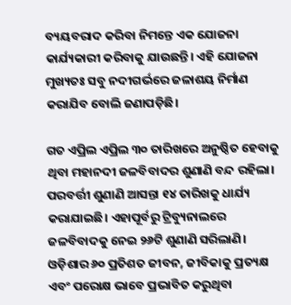ବ୍ୟୟବରାଦ କରିବା ନିମନ୍ତେ ଏକ ଯୋଜନା କାର୍ଯ୍ୟକାରୀ କରିବାକୁ ଯାଉଛନ୍ତି। ଏହି ଯୋଜନା ମୁଖ୍ୟତଃ ସବୁ ନଦୀଗର୍ଭରେ ଜଳାଶୟ ନିର୍ମାଣ କରାଯିବ ବୋଲି ଜଣାପଡ଼ିଛି।

ଗତ ଏପ୍ରିଲ ଏପ୍ରିଲ ୩୦ ତାରିଖରେ ଅନୁଷ୍ଠିତ ହେବାକୁ ଥିବା ମହାନଦୀ ଜଳବିବାଦର ଶୁଣାଣି ବନ୍ଦ ରହିଲା। ପରବର୍ତ୍ତୀ ଶୁଣାଣି ଆସନ୍ତା ୧୪ ତାରିଖକୁ ଧାର୍ଯ୍ୟ କରାଯାଇଛି। ଏହାପୂର୍ବରୁ ଟ୍ରିବ୍ୟୁନାଲରେ ଜଳବିବାଦକୁ ନେଇ ୨୬ଟି ଶୁଣାଣି ସରିଲାଣି। ଓଡ଼ିଶାର ୬୦ ପ୍ରତିଶତ ଜୀବନ, ଜୀବିକାକୁ ପ୍ରତ୍ୟକ୍ଷ ଏବଂ ପରୋକ୍ଷ ଭାବେ ପ୍ରଭାବିତ କରୁଥିବା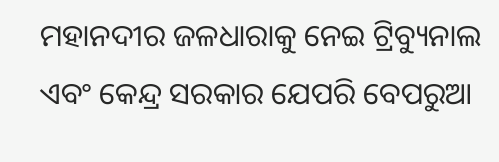ମହାନଦୀର ଜଳଧାରାକୁ ନେଇ ଟ୍ରିବ୍ୟୁନାଲ ଏବଂ କେନ୍ଦ୍ର ସରକାର ଯେପରି ବେପରୁଆ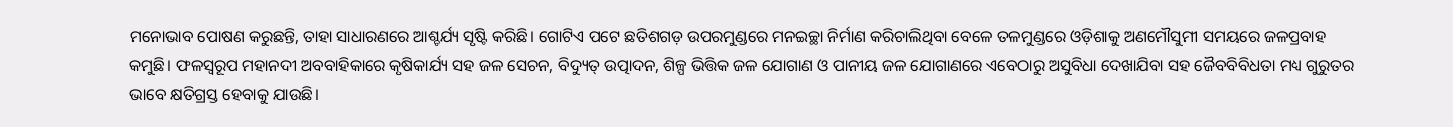ମନୋଭାବ ପୋଷଣ କରୁଛନ୍ତି, ତାହା ସାଧାରଣରେ ଆଶ୍ଚର୍ଯ୍ୟ ସୃଷ୍ଟି କରିଛି। ଗୋଟିଏ ପଟେ ଛତିଶଗଡ଼ ଉପରମୁଣ୍ଡରେ ମନଇଚ୍ଛା ନିର୍ମାଣ କରିଚାଲିଥିବା ବେଳେ ତଳମୁଣ୍ଡରେ ଓଡ଼ିଶାକୁ ଅଣମୌସୁମୀ ସମୟରେ ଜଳପ୍ରବାହ କମୁଛି। ଫଳସ୍ୱରୂପ ମହାନଦୀ ଅବବାହିକାରେ କୃଷିକାର୍ଯ୍ୟ ସହ ଜଳ ସେଚନ, ବିଦ୍ୟୁତ୍‍ ଉତ୍ପାଦନ, ଶିଳ୍ପ ଭିତ୍ତିକ ଜଳ ଯୋଗାଣ ଓ ପାନୀୟ ଜଳ ଯୋଗାଣରେ ଏବେଠାରୁ ଅସୁବିଧା ଦେଖାଯିବା ସହ ଜୈବବିବିଧତା ମଧ୍ୟ ଗୁରୁତର ଭାବେ କ୍ଷତିଗ୍ରସ୍ତ ହେବାକୁ ଯାଉଛି।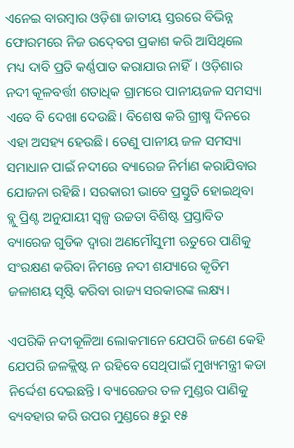ଏନେଇ ବାରମ୍ବାର ଓଡ଼ିଶା ଜାତୀୟ ସ୍ତରରେ ବିଭିନ୍ନ ଫୋରମରେ ନିଜ ଉଦ୍‍ବେଗ ପ୍ରକାଶ କରି ଆସିଥିଲେ ମଧ୍ୟ ଦାବି ପ୍ରତି କର୍ଣ୍ଣପାତ କରାଯାଉ ନାହିଁ। ଓଡ଼ିଶାର ନଦୀ କୂଳବର୍ତ୍ତୀ ଶତାଧିକ ଗ୍ରାମରେ ପାନୀୟଜଳ ସମସ୍ୟା ଏବେ ବି ଦେଖା ଦେଉଛି। ବିଶେଷ କରି ଗ୍ରୀଷ୍ମ ଦିନରେ ଏହା ଅସହ୍ୟ ହେଉଛି। ତେଣୁ ପାନୀୟ ଜଳ ସମସ୍ୟା ସମାଧାନ ପାଇଁ ନଦୀରେ ବ୍ୟାରେଜ ନିର୍ମାଣ କରାଯିବାର ଯୋଜନା ରହିଛି। ସରକାରୀ ଭାବେ ପ୍ରସ୍ତୁତି ହୋଇଥିବା ବ୍ଲୁ ପ୍ରିଣ୍ଟ ଅନୁଯାୟୀ ସ୍ୱଳ୍ପ ଉଚ୍ଚତା ବିଶିଷ୍ଟ ପ୍ରସ୍ତାବିତ ବ୍ୟାରେଜ ଗୁଡିକ ଦ୍ୱାରା ଅଣମୌସୁମୀ ଋତୁରେ ପାଣିକୁ ସଂରକ୍ଷଣ କରିବା ନିମନ୍ତେ ନଦୀ ଶଯ୍ୟାରେ କୃତିମ ଜଳାଶୟ ସୃଷ୍ଟି କରିବା ରାଜ୍ୟ ସରକାରଙ୍କ ଲକ୍ଷ୍ୟ।

ଏପରିକି ନଦୀକୂଳିଆ ଲୋକମାନେ ଯେପରି ଜଣେ କେହି ଯେପରି ଜଳକ୍ଲିଷ୍ଟ ନ ରହିବେ ସେଥିପାଇଁ ମୁଖ୍ୟମନ୍ତ୍ରୀ କଡା ନିର୍ଦ୍ଦେଶ ଦେଇଛନ୍ତି। ବ୍ୟାରେଜର ତଳ ମୁଣ୍ଡର ପାଣିକୁ ବ୍ୟବହାର କରି ଉପର ମୁଣ୍ଡରେ ୫ରୁ ୧୫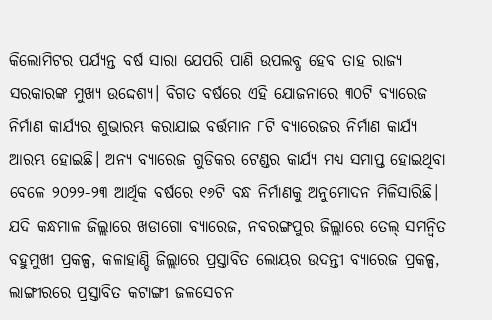କିଲୋମିଟର ପର୍ଯ୍ୟନ୍ତ ବର୍ଷ ସାରା ଯେପରି ପାଣି ଉପଲବ୍ଧ ହେବ ତାହ ରାଜ୍ୟ ସରକାରଙ୍କ ମୁଖ୍ୟ ଉଦ୍ଦେଶ୍ୟ। ବିଗତ ବର୍ଷରେ ଏହି ଯୋଜନାରେ ୩୦ଟି ବ୍ୟାରେଜ ନିର୍ମାଣ କାର୍ଯ୍ୟର ଶୁଭାରମ୍ଭ କରାଯାଇ ବର୍ତ୍ତମାନ ୮ଟି ବ୍ୟାରେଜର ନିର୍ମାଣ କାର୍ଯ୍ୟ ଆରମ୍ଭ ହୋଇଛି। ଅନ୍ୟ ବ୍ୟାରେଜ ଗୁଡିକର ଟେଣ୍ଡର କାର୍ଯ୍ୟ ମଧ୍ୟ ସମାପ୍ତ ହୋଇଥିବା ବେଳେ ୨୦୨୨-୨୩ ଆର୍ଥିକ ବର୍ଷରେ ୧୬ଟି ବନ୍ଧ ନିର୍ମାଣକୁ ଅନୁମୋଦନ ମିଳିସାରିଛି। ଯଦି କନ୍ଧମାଳ ଜିଲ୍ଲାରେ ଖଡାଗୋ ବ୍ୟାରେଜ, ନବରଙ୍ଗପୁର ଜିଲ୍ଲାରେ ତେଲ୍‍ ସମନ୍ୱିତ ବହୁମୁଖୀ ପ୍ରକଳ୍ପ, କଳାହାଣ୍ଡି ଜିଲ୍ଲାରେ ପ୍ରସ୍ତାବିତ ଲୋୟର ଉଦନ୍ତୀ ବ୍ୟାରେଜ ପ୍ରକଳ୍ପ, ଲାଙ୍ଗୀରରେ ପ୍ରସ୍ତାବିତ କଟାଙ୍ଗୀ ଜଳସେଚନ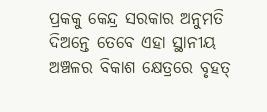ପ୍ରକକୁ କେନ୍ଦ୍ର ସରକାର ଅନୁମତି ଦିଅନ୍ତେ ତେବେ ଏହା ସ୍ଥାନୀୟ ଅଞ୍ଚଳର ବିକାଶ କ୍ଷେତ୍ରରେ ବୃହତ୍‍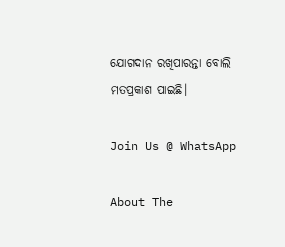ଯୋଗଦାନ ରଖିପାରନ୍ତା ବୋଲି ମତପ୍ରକାଶ ପାଇଛି।

Join Us @ WhatsApp

About The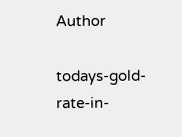Author

todays-gold-rate-in-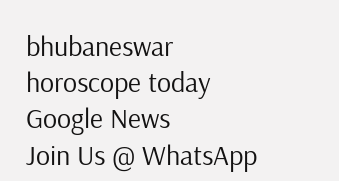bhubaneswar
horoscope today
Google News
Join Us @ WhatsApp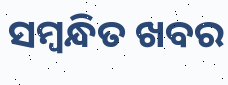ସମ୍ବନ୍ଧିତ ଖବର